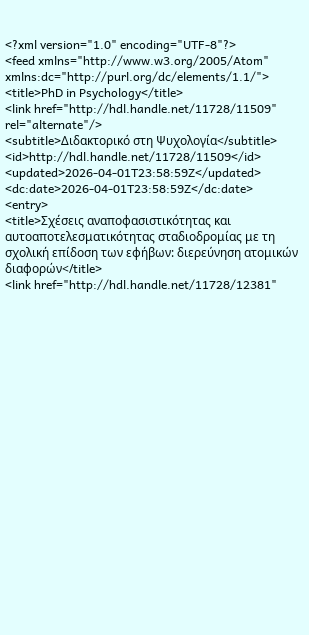<?xml version="1.0" encoding="UTF-8"?>
<feed xmlns="http://www.w3.org/2005/Atom" xmlns:dc="http://purl.org/dc/elements/1.1/">
<title>PhD in Psychology</title>
<link href="http://hdl.handle.net/11728/11509" rel="alternate"/>
<subtitle>Διδακτορικό στη Ψυχολογία</subtitle>
<id>http://hdl.handle.net/11728/11509</id>
<updated>2026-04-01T23:58:59Z</updated>
<dc:date>2026-04-01T23:58:59Z</dc:date>
<entry>
<title>Σχέσεις αναποφασιστικότητας και αυτοαποτελεσματικότητας σταδιοδρομίας με τη σχολική επίδοση των εφήβων: διερεύνηση ατομικών διαφορών</title>
<link href="http://hdl.handle.net/11728/12381"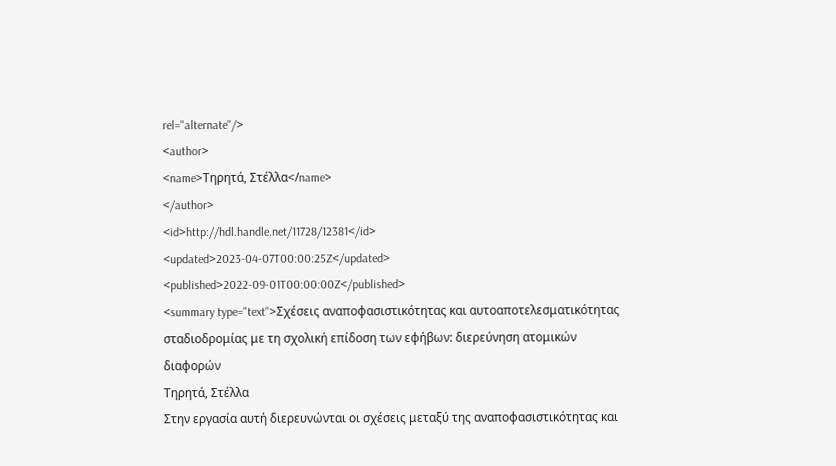rel="alternate"/>
<author>
<name>Τηρητά, Στέλλα</name>
</author>
<id>http://hdl.handle.net/11728/12381</id>
<updated>2023-04-07T00:00:25Z</updated>
<published>2022-09-01T00:00:00Z</published>
<summary type="text">Σχέσεις αναποφασιστικότητας και αυτοαποτελεσματικότητας σταδιοδρομίας με τη σχολική επίδοση των εφήβων: διερεύνηση ατομικών διαφορών
Τηρητά, Στέλλα
Στην εργασία αυτή διερευνώνται οι σχέσεις μεταξύ της αναποφασιστικότητας και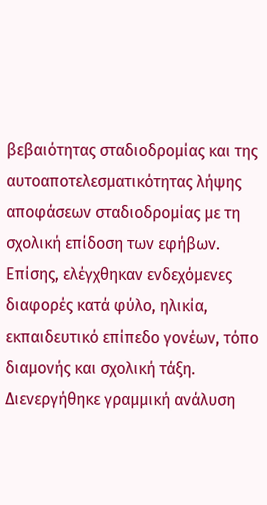βεβαιότητας σταδιοδρομίας και της αυτοαποτελεσματικότητας λήψης αποφάσεων σταδιοδρομίας με τη σχολική επίδοση των εφήβων. Επίσης, ελέγχθηκαν ενδεχόμενες διαφορές κατά φύλο, ηλικία, εκπαιδευτικό επίπεδο γονέων, τόπο διαμονής και σχολική τάξη. Διενεργήθηκε γραμμική ανάλυση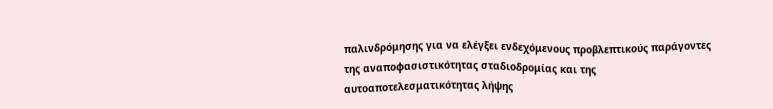παλινδρόμησης για να ελέγξει ενδεχόμενους προβλεπτικούς παράγοντες της αναποφασιστικότητας σταδιοδρομίας και της αυτοαποτελεσματικότητας λήψης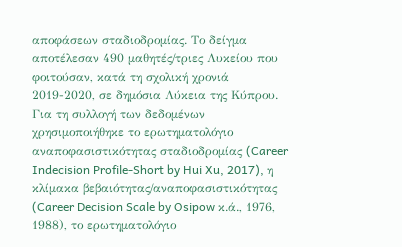αποφάσεων σταδιοδρομίας. Το δείγμα αποτέλεσαν 490 μαθητές/τριες Λυκείου που φοιτούσαν, κατά τη σχολική χρονιά 2019-2020, σε δημόσια Λύκεια της Κύπρου. Για τη συλλογή των δεδομένων χρησιμοποιήθηκε το ερωτηματολόγιο αναποφασιστικότητας σταδιοδρομίας (Career Indecision Profile-Short by Hui Xu, 2017), η κλίμακα βεβαιότητας/αναποφασιστικότητας (Career Decision Scale by Osipow κ.ά., 1976, 1988), το ερωτηματολόγιο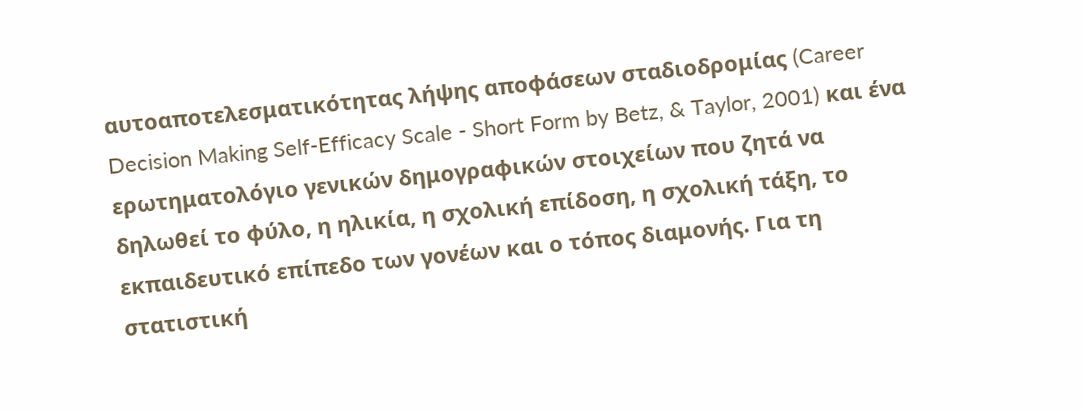αυτοαποτελεσματικότητας λήψης αποφάσεων σταδιοδρομίας (Career Decision Making Self-Efficacy Scale - Short Form by Betz, & Taylor, 2001) και ένα ερωτηματολόγιο γενικών δημογραφικών στοιχείων που ζητά να δηλωθεί το φύλο, η ηλικία, η σχολική επίδοση, η σχολική τάξη, το εκπαιδευτικό επίπεδο των γονέων και ο τόπος διαμονής. Για τη στατιστική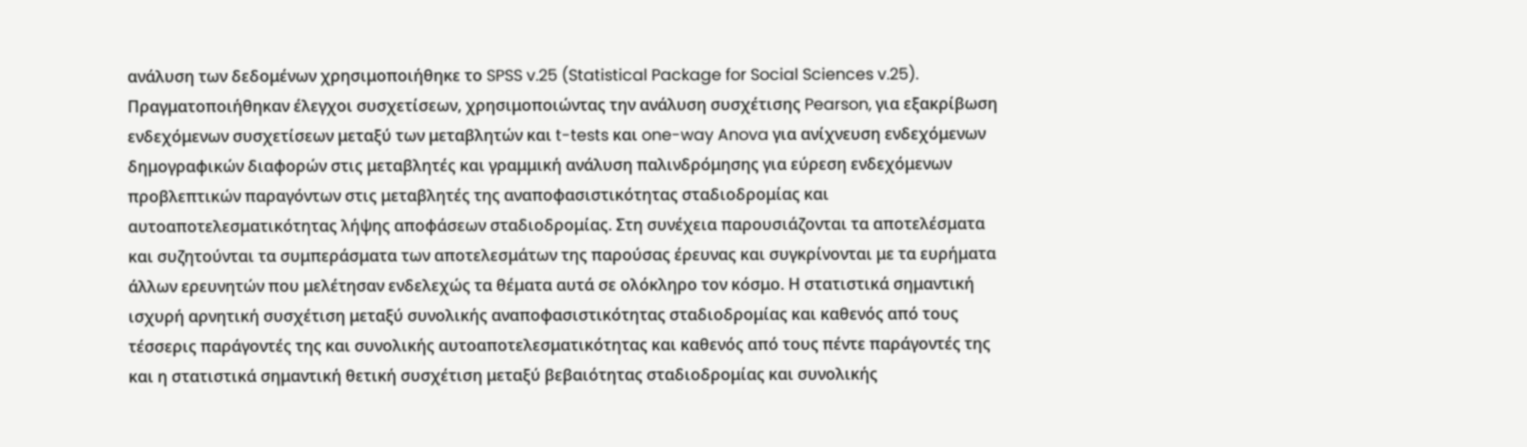ανάλυση των δεδομένων χρησιμοποιήθηκε το SPSS v.25 (Statistical Package for Social Sciences v.25). Πραγματοποιήθηκαν έλεγχοι συσχετίσεων, χρησιμοποιώντας την ανάλυση συσχέτισης Pearson, για εξακρίβωση ενδεχόμενων συσχετίσεων μεταξύ των μεταβλητών και t-tests και one-way Anova για ανίχνευση ενδεχόμενων δημογραφικών διαφορών στις μεταβλητές και γραμμική ανάλυση παλινδρόμησης για εύρεση ενδεχόμενων προβλεπτικών παραγόντων στις μεταβλητές της αναποφασιστικότητας σταδιοδρομίας και αυτοαποτελεσματικότητας λήψης αποφάσεων σταδιοδρομίας. Στη συνέχεια παρουσιάζονται τα αποτελέσματα και συζητούνται τα συμπεράσματα των αποτελεσμάτων της παρούσας έρευνας και συγκρίνονται με τα ευρήματα άλλων ερευνητών που μελέτησαν ενδελεχώς τα θέματα αυτά σε ολόκληρο τον κόσμο. Η στατιστικά σημαντική ισχυρή αρνητική συσχέτιση μεταξύ συνολικής αναποφασιστικότητας σταδιοδρομίας και καθενός από τους τέσσερις παράγοντές της και συνολικής αυτοαποτελεσματικότητας και καθενός από τους πέντε παράγοντές της και η στατιστικά σημαντική θετική συσχέτιση μεταξύ βεβαιότητας σταδιοδρομίας και συνολικής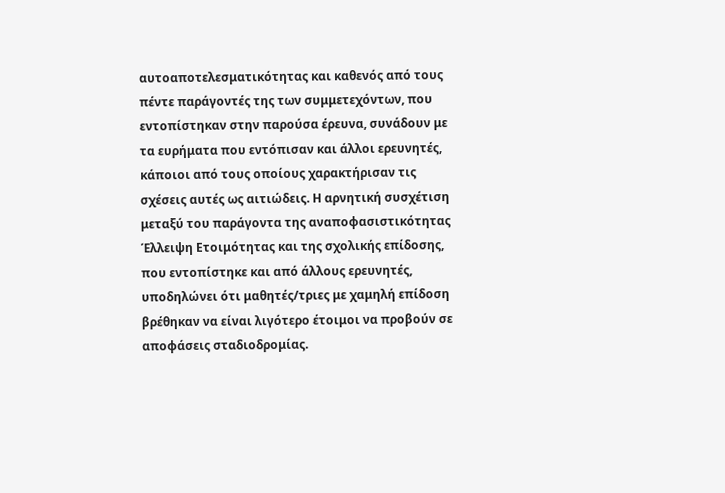αυτοαποτελεσματικότητας και καθενός από τους πέντε παράγοντές της των συμμετεχόντων, που εντοπίστηκαν στην παρούσα έρευνα, συνάδουν με τα ευρήματα που εντόπισαν και άλλοι ερευνητές, κάποιοι από τους οποίους χαρακτήρισαν τις σχέσεις αυτές ως αιτιώδεις. Η αρνητική συσχέτιση μεταξύ του παράγοντα της αναποφασιστικότητας Έλλειψη Ετοιμότητας και της σχολικής επίδοσης, που εντοπίστηκε και από άλλους ερευνητές, υποδηλώνει ότι μαθητές/τριες με χαμηλή επίδοση βρέθηκαν να είναι λιγότερο έτοιμοι να προβούν σε αποφάσεις σταδιοδρομίας.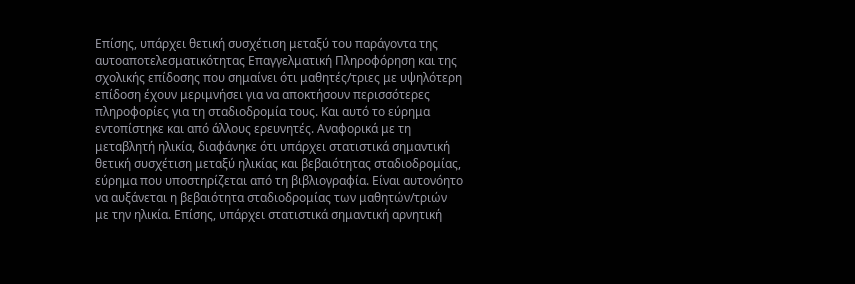Επίσης, υπάρχει θετική συσχέτιση μεταξύ του παράγοντα της αυτοαποτελεσματικότητας Επαγγελματική Πληροφόρηση και της σχολικής επίδοσης που σημαίνει ότι μαθητές/τριες με υψηλότερη επίδοση έχουν μεριμνήσει για να αποκτήσουν περισσότερες πληροφορίες για τη σταδιοδρομία τους. Και αυτό το εύρημα εντοπίστηκε και από άλλους ερευνητές. Αναφορικά με τη μεταβλητή ηλικία, διαφάνηκε ότι υπάρχει στατιστικά σημαντική θετική συσχέτιση μεταξύ ηλικίας και βεβαιότητας σταδιοδρομίας, εύρημα που υποστηρίζεται από τη βιβλιογραφία. Είναι αυτονόητο να αυξάνεται η βεβαιότητα σταδιοδρομίας των μαθητών/τριών με την ηλικία. Επίσης, υπάρχει στατιστικά σημαντική αρνητική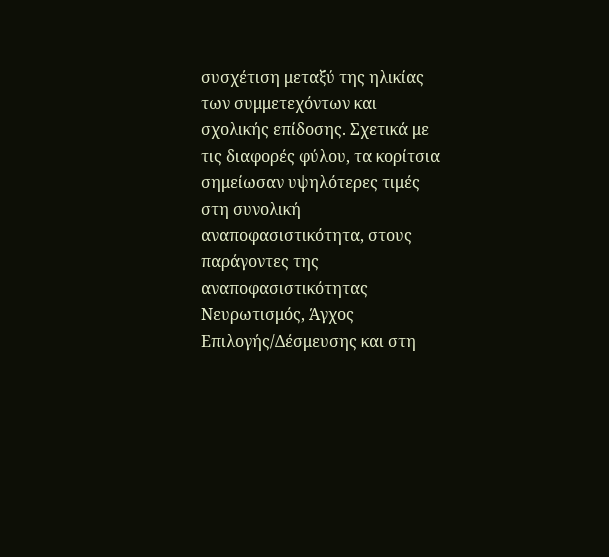συσχέτιση μεταξύ της ηλικίας των συμμετεχόντων και σχολικής επίδοσης. Σχετικά με τις διαφορές φύλου, τα κορίτσια σημείωσαν υψηλότερες τιμές στη συνολική αναποφασιστικότητα, στους παράγοντες της αναποφασιστικότητας Νευρωτισμός, Άγχος Επιλογής/Δέσμευσης και στη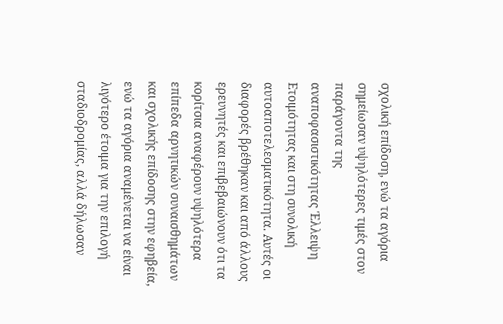σχολική επίδοση, ενώ τα αγόρια σημείωσαν υψηλότερες τιμές στον παράγοντα της αναποφασιστικότητας Έλλειψη Ετοιμότητας και στη συνολική αυτοαποτελεσματικότητα. Αυτές οι διαφορές βρέθηκαν και από άλλους ερευνητές και επιβεβαιώνουν ότι τα κορίτσια αναφέρουν υψηλότερα επίπεδα αρνητικών συναισθημάτων και σχολικής επίδοσης στην εφηβεία, ενώ τα αγόρια αναμένεται να είναι λιγότερο έτοιμα για την επιλογή σταδιοδρομίας, αλλά δήλωσαν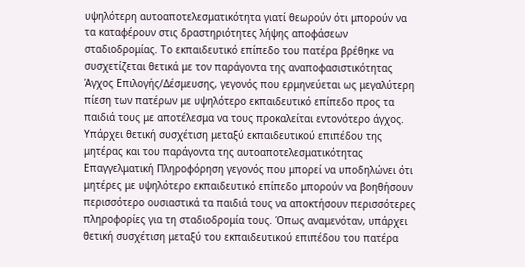υψηλότερη αυτοαποτελεσματικότητα γιατί θεωρούν ότι μπορούν να τα καταφέρουν στις δραστηριότητες λήψης αποφάσεων σταδιοδρομίας. Το εκπαιδευτικό επίπεδο του πατέρα βρέθηκε να συσχετίζεται θετικά με τον παράγοντα της αναποφασιστικότητας Άγχος Επιλογής/Δέσμευσης, γεγονός που ερμηνεύεται ως μεγαλύτερη πίεση των πατέρων με υψηλότερο εκπαιδευτικό επίπεδο προς τα παιδιά τους με αποτέλεσμα να τους προκαλείται εντονότερο άγχος. Υπάρχει θετική συσχέτιση μεταξύ εκπαιδευτικού επιπέδου της μητέρας και του παράγοντα της αυτοαποτελεσματικότητας Επαγγελματική Πληροφόρηση γεγονός που μπορεί να υποδηλώνει ότι μητέρες με υψηλότερο εκπαιδευτικό επίπεδο μπορούν να βοηθήσουν περισσότερο ουσιαστικά τα παιδιά τους να αποκτήσουν περισσότερες πληροφορίες για τη σταδιοδρομία τους. Όπως αναμενόταν, υπάρχει θετική συσχέτιση μεταξύ του εκπαιδευτικού επιπέδου του πατέρα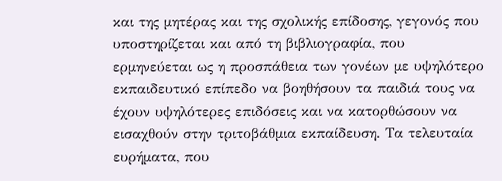και της μητέρας και της σχολικής επίδοσης, γεγονός που υποστηρίζεται και από τη βιβλιογραφία, που ερμηνεύεται ως η προσπάθεια των γονέων με υψηλότερο εκπαιδευτικό επίπεδο να βοηθήσουν τα παιδιά τους να έχουν υψηλότερες επιδόσεις και να κατορθώσουν να εισαχθούν στην τριτοβάθμια εκπαίδευση. Τα τελευταία ευρήματα, που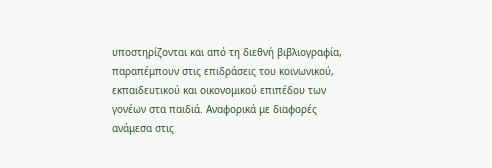υποστηρίζονται και από τη διεθνή βιβλιογραφία, παραπέμπουν στις επιδράσεις του κοινωνικού, εκπαιδευτικού και οικονομικού επιπέδου των γονέων στα παιδιά. Αναφορικά με διαφορές ανάμεσα στις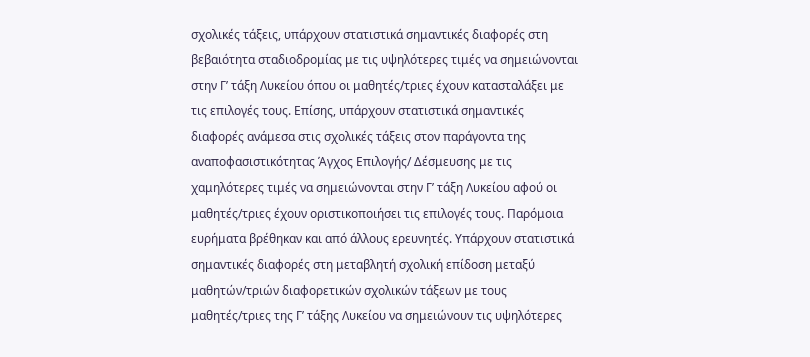σχολικές τάξεις, υπάρχουν στατιστικά σημαντικές διαφορές στη βεβαιότητα σταδιοδρομίας με τις υψηλότερες τιμές να σημειώνονται στην Γ’ τάξη Λυκείου όπου οι μαθητές/τριες έχουν κατασταλάξει με τις επιλογές τους. Επίσης, υπάρχουν στατιστικά σημαντικές διαφορές ανάμεσα στις σχολικές τάξεις στον παράγοντα της αναποφασιστικότητας Άγχος Επιλογής/ Δέσμευσης με τις χαμηλότερες τιμές να σημειώνονται στην Γ’ τάξη Λυκείου αφού οι μαθητές/τριες έχουν οριστικοποιήσει τις επιλογές τους. Παρόμοια ευρήματα βρέθηκαν και από άλλους ερευνητές. Υπάρχουν στατιστικά σημαντικές διαφορές στη μεταβλητή σχολική επίδοση μεταξύ μαθητών/τριών διαφορετικών σχολικών τάξεων με τους μαθητές/τριες της Γ’ τάξης Λυκείου να σημειώνουν τις υψηλότερες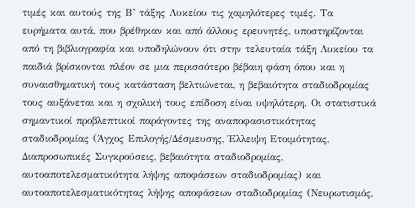τιμές και αυτούς της Β’ τάξης Λυκείου τις χαμηλότερες τιμές. Τα ευρήματα αυτά, που βρέθηκαν και από άλλους ερευνητές, υποστηρίζονται από τη βιβλιογραφία και υποδηλώνουν ότι στην τελευταία τάξη Λυκείου τα παιδιά βρίσκονται πλέον σε μια περισσότερο βέβαιη φάση όπου και η συναισθηματική τους κατάσταση βελτιώνεται, η βεβαιότητα σταδιοδρομίας τους αυξάνεται και η σχολική τους επίδοση είναι υψηλότερη. Οι στατιστικά σημαντικοί προβλεπτικοί παράγοντες της αναποφασιστικότητας σταδιοδρομίας (Άγχος Επιλογής/Δέσμευσης, Έλλειψη Ετοιμότητας, Διαπροσωπικές Συγκρούσεις, βεβαιότητα σταδιοδρομίας, αυτοαποτελεσματικότητα λήψης αποφάσεων σταδιοδρομίας) και αυτοαποτελεσματικότητας λήψης αποφάσεων σταδιοδρομίας (Νευρωτισμός,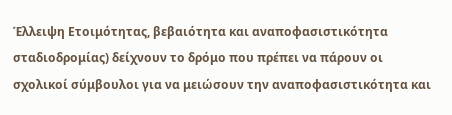Έλλειψη Ετοιμότητας, βεβαιότητα και αναποφασιστικότητα σταδιοδρομίας) δείχνουν το δρόμο που πρέπει να πάρουν οι σχολικοί σύμβουλοι για να μειώσουν την αναποφασιστικότητα και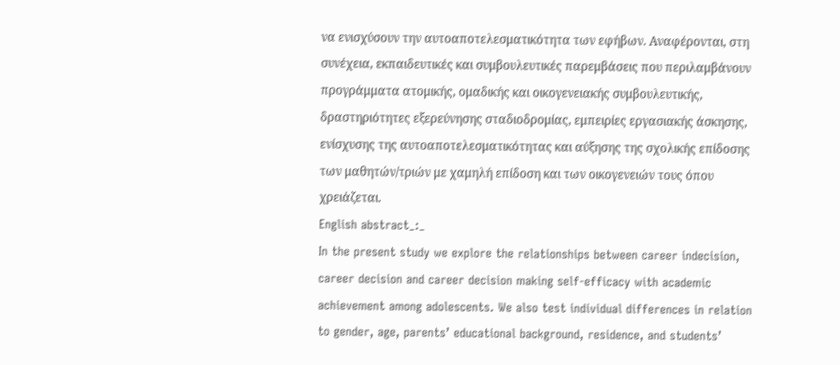να ενισχύσουν την αυτοαποτελεσματικότητα των εφήβων. Αναφέρονται, στη συνέχεια, εκπαιδευτικές και συμβουλευτικές παρεμβάσεις που περιλαμβάνουν προγράμματα ατομικής, ομαδικής και οικογενειακής συμβουλευτικής, δραστηριότητες εξερεύνησης σταδιοδρομίας, εμπειρίες εργασιακής άσκησης, ενίσχυσης της αυτοαποτελεσματικότητας και αύξησης της σχολικής επίδοσης των μαθητών/τριών με χαμηλή επίδοση και των οικογενειών τους όπου χρειάζεται.
English abstract_:_
In the present study we explore the relationships between career indecision, career decision and career decision making self-efficacy with academic achievement among adolescents. We also test individual differences in relation to gender, age, parents’ educational background, residence, and students’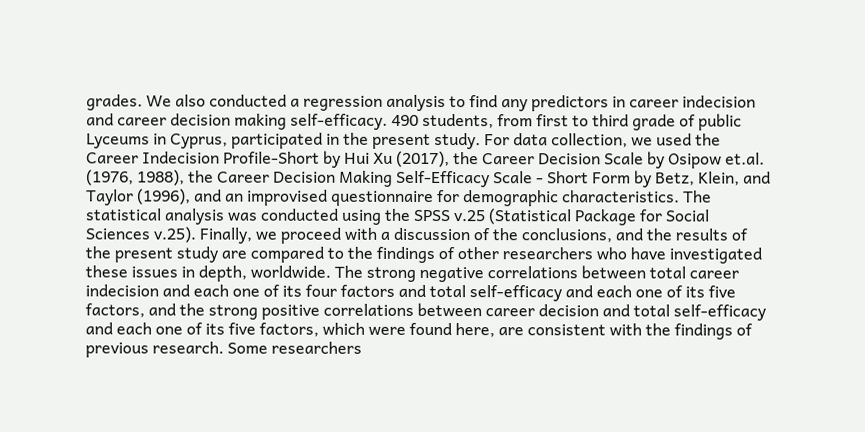grades. We also conducted a regression analysis to find any predictors in career indecision and career decision making self-efficacy. 490 students, from first to third grade of public Lyceums in Cyprus, participated in the present study. For data collection, we used the Career Indecision Profile-Short by Hui Xu (2017), the Career Decision Scale by Osipow et.al. (1976, 1988), the Career Decision Making Self-Efficacy Scale - Short Form by Betz, Klein, and Taylor (1996), and an improvised questionnaire for demographic characteristics. The statistical analysis was conducted using the SPSS v.25 (Statistical Package for Social Sciences v.25). Finally, we proceed with a discussion of the conclusions, and the results of the present study are compared to the findings of other researchers who have investigated these issues in depth, worldwide. The strong negative correlations between total career indecision and each one of its four factors and total self-efficacy and each one of its five factors, and the strong positive correlations between career decision and total self-efficacy and each one of its five factors, which were found here, are consistent with the findings of previous research. Some researchers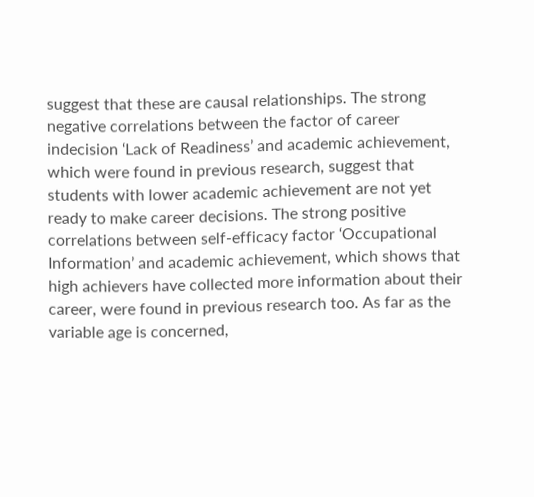suggest that these are causal relationships. The strong negative correlations between the factor of career indecision ‘Lack of Readiness’ and academic achievement, which were found in previous research, suggest that students with lower academic achievement are not yet ready to make career decisions. The strong positive correlations between self-efficacy factor ‘Occupational Information’ and academic achievement, which shows that high achievers have collected more information about their career, were found in previous research too. As far as the variable age is concerned,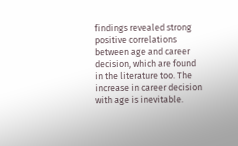findings revealed strong positive correlations between age and career decision, which are found in the literature too. The increase in career decision with age is inevitable.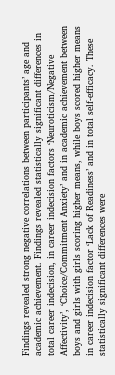Findings revealed strong negative correlations between participants’ age and academic achievement. Findings revealed statistically significant differences in total career indecision, in career indecision factors ‘Neuroticism/Negative Affectivity’, ‘Choice/Commitment Anxiety’ and in academic achievement between boys and girls with girls scoring higher means, while boys scored higher means in career indecision factor ‘Lack of Readiness’ and in total self-efficacy. These statistically significant differences were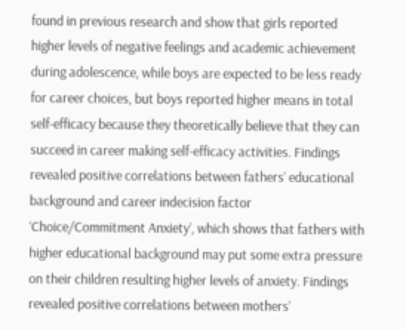found in previous research and show that girls reported higher levels of negative feelings and academic achievement during adolescence, while boys are expected to be less ready for career choices, but boys reported higher means in total self-efficacy because they theoretically believe that they can succeed in career making self-efficacy activities. Findings revealed positive correlations between fathers’ educational background and career indecision factor ‘Choice/Commitment Anxiety’, which shows that fathers with higher educational background may put some extra pressure on their children resulting higher levels of anxiety. Findings revealed positive correlations between mothers’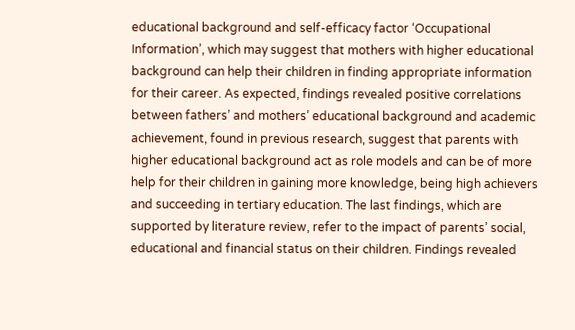educational background and self-efficacy factor ‘Occupational Information’, which may suggest that mothers with higher educational background can help their children in finding appropriate information for their career. As expected, findings revealed positive correlations between fathers’ and mothers’ educational background and academic achievement, found in previous research, suggest that parents with higher educational background act as role models and can be of more help for their children in gaining more knowledge, being high achievers and succeeding in tertiary education. The last findings, which are supported by literature review, refer to the impact of parents’ social, educational and financial status on their children. Findings revealed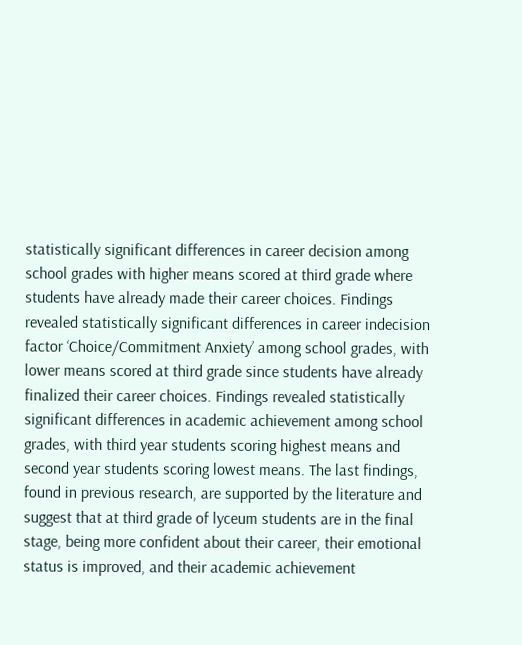statistically significant differences in career decision among school grades with higher means scored at third grade where students have already made their career choices. Findings revealed statistically significant differences in career indecision factor ‘Choice/Commitment Anxiety’ among school grades, with lower means scored at third grade since students have already finalized their career choices. Findings revealed statistically significant differences in academic achievement among school grades, with third year students scoring highest means and second year students scoring lowest means. The last findings, found in previous research, are supported by the literature and suggest that at third grade of lyceum students are in the final stage, being more confident about their career, their emotional status is improved, and their academic achievement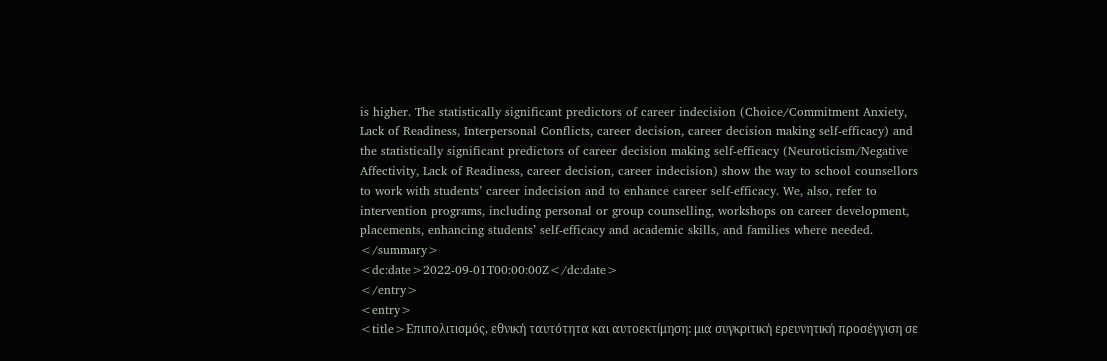is higher. The statistically significant predictors of career indecision (Choice/Commitment Anxiety, Lack of Readiness, Interpersonal Conflicts, career decision, career decision making self-efficacy) and the statistically significant predictors of career decision making self-efficacy (Neuroticism/Negative Affectivity, Lack of Readiness, career decision, career indecision) show the way to school counsellors to work with students’ career indecision and to enhance career self-efficacy. We, also, refer to intervention programs, including personal or group counselling, workshops on career development, placements, enhancing students’ self-efficacy and academic skills, and families where needed.
</summary>
<dc:date>2022-09-01T00:00:00Z</dc:date>
</entry>
<entry>
<title>Επιπολιτισμός, εθνική ταυτότητα και αυτοεκτίμηση: μια συγκριτική ερευνητική προσέγγιση σε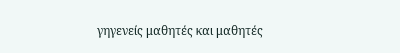γηγενείς μαθητές και μαθητές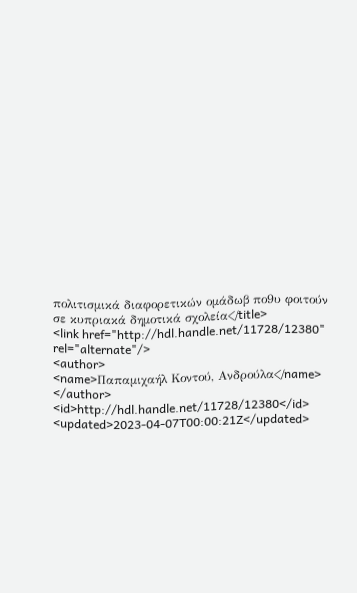πολιτισμικά διαφορετικών ομάδωβ πο9υ φοιτούν σε κυπριακά δημοτικά σχολεία</title>
<link href="http://hdl.handle.net/11728/12380" rel="alternate"/>
<author>
<name>Παπαμιχαήλ Κοντού, Ανδρούλα</name>
</author>
<id>http://hdl.handle.net/11728/12380</id>
<updated>2023-04-07T00:00:21Z</updated>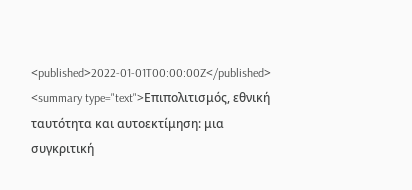<published>2022-01-01T00:00:00Z</published>
<summary type="text">Επιπολιτισμός, εθνική ταυτότητα και αυτοεκτίμηση: μια συγκριτική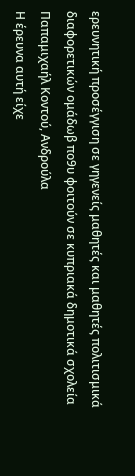ερευνητική προσέγγιση σε γηγενείς μαθητές και μαθητές πολιτισμικά διαφορετικών ομάδωβ πο9υ φοιτούν σε κυπριακά δημοτικά σχολεία
Παπαμιχαήλ Κοντού, Ανδρούλα
Η έρευνα αυτή είχε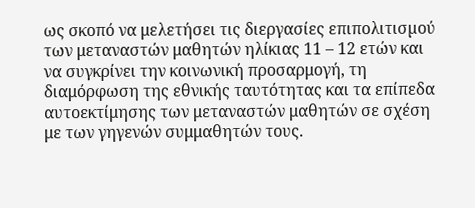ως σκοπό να μελετήσει τις διεργασίες επιπολιτισµού των μεταναστών μαθητών ηλίκιας 11 – 12 ετών και να συγκρίνει την κοινωνική προσαρμογή, τη διαμόρφωση της εθνικής ταυτότητας και τα επίπεδα αυτοεκτίμησης των μεταναστών μαθητών σε σχέση με των γηγενών συμμαθητών τους.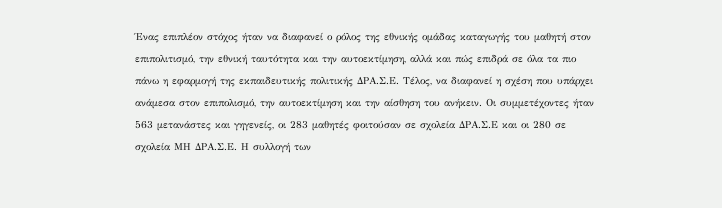Ένας επιπλέον στόχος ήταν να διαφανεί ο ρόλος της εθνικής ομάδας καταγωγής του μαθητή στον επιπολιτισμό, την εθνική ταυτότητα και την αυτοεκτίμηση, αλλά και πώς επιδρά σε όλα τα πιο πάνω η εφαρμογή της εκπαιδευτικής πολιτικής ΔΡΑ.Σ.Ε. Τέλος, να διαφανεί η σχέση που υπάρχει ανάμεσα στον επιπολισμό, την αυτοεκτίμηση και την αίσθηση του ανήκειν. Οι συμμετέχοντες ήταν 563 μετανάστες και γηγενείς, οι 283 μαθητές φοιτούσαν σε σχολεία ΔΡΑ.Σ.Ε και οι 280 σε σχολεία ΜΗ ΔΡΑ.Σ.Ε. Η συλλογή των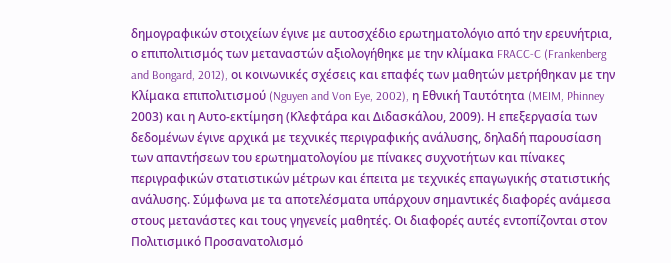δημογραφικών στοιχείων έγινε με αυτοσχέδιο ερωτηματολόγιο από την ερευνήτρια, ο επιπολιτισμός των μεταναστών αξιολογήθηκε με την κλίμακα FRACC-C (Frankenberg and Bongard, 2012), οι κοινωνικές σχέσεις και επαφές των μαθητών μετρήθηκαν με την Κλίμακα επιπολιτισµού (Nguyen and Von Eye, 2002), η Εθνική Ταυτότητα (MEIM, Phinney 2003) και η Αυτο-εκτίµηση (Κλεφτάρα και Διδασκάλου, 2009). Η επεξεργασία των δεδομένων έγινε αρχικά με τεχνικές περιγραφικής ανάλυσης, δηλαδή παρουσίαση των απαντήσεων του ερωτηματολογίου με πίνακες συχνοτήτων και πίνακες περιγραφικών στατιστικών μέτρων και έπειτα με τεχνικές επαγωγικής στατιστικής ανάλυσης. Σύμφωνα με τα αποτελέσματα υπάρχουν σημαντικές διαφορές ανάμεσα στους μετανάστες και τους γηγενείς μαθητές. Οι διαφορές αυτές εντοπίζονται στον Πολιτισμικό Προσανατολισμό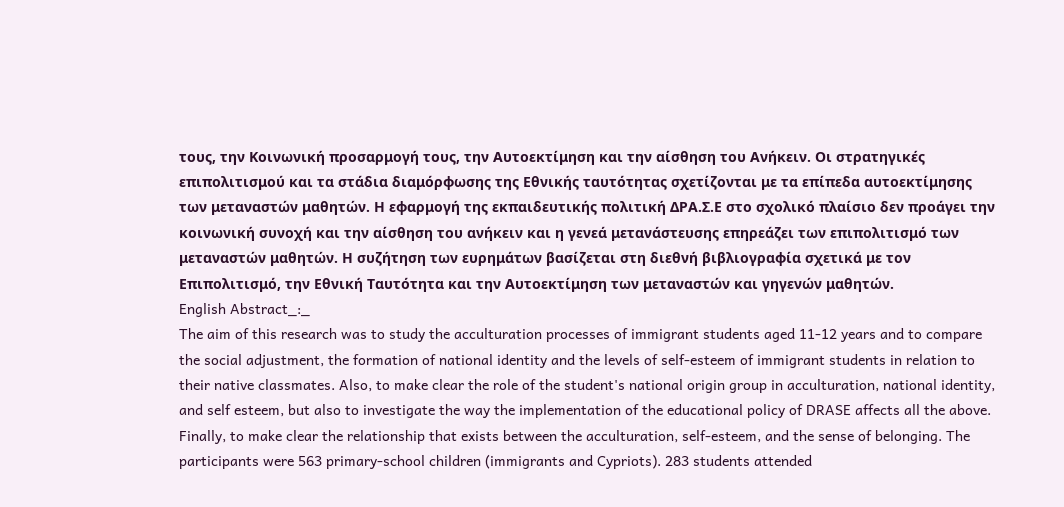τους, την Κοινωνική προσαρμογή τους, την Αυτοεκτίμηση και την αίσθηση του Ανήκειν. Οι στρατηγικές επιπολιτισμού και τα στάδια διαμόρφωσης της Εθνικής ταυτότητας σχετίζονται με τα επίπεδα αυτοεκτίμησης των μεταναστών μαθητών. Η εφαρμογή της εκπαιδευτικής πολιτική ΔΡΑ.Σ.Ε στο σχολικό πλαίσιο δεν προάγει την κοινωνική συνοχή και την αίσθηση του ανήκειν και η γενεά μετανάστευσης επηρεάζει των επιπολιτισμό των μεταναστών μαθητών. Η συζήτηση των ευρημάτων βασίζεται στη διεθνή βιβλιογραφία σχετικά με τον Επιπολιτισμό, την Εθνική Ταυτότητα και την Αυτοεκτίμηση των μεταναστών και γηγενών μαθητών.
English Abstract_:_
The aim of this research was to study the acculturation processes of immigrant students aged 11-12 years and to compare the social adjustment, the formation of national identity and the levels of self-esteem of immigrant students in relation to their native classmates. Also, to make clear the role of the student's national origin group in acculturation, national identity, and self esteem, but also to investigate the way the implementation of the educational policy of DRASE affects all the above. Finally, to make clear the relationship that exists between the acculturation, self-esteem, and the sense of belonging. The participants were 563 primary-school children (immigrants and Cypriots). 283 students attended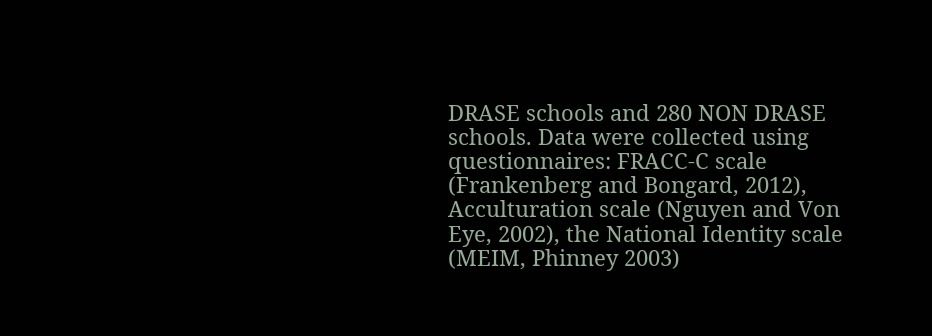DRASE schools and 280 NON DRASE schools. Data were collected using questionnaires: FRACC-C scale (Frankenberg and Bongard, 2012), Acculturation scale (Nguyen and Von Eye, 2002), the National Identity scale (MEIM, Phinney 2003)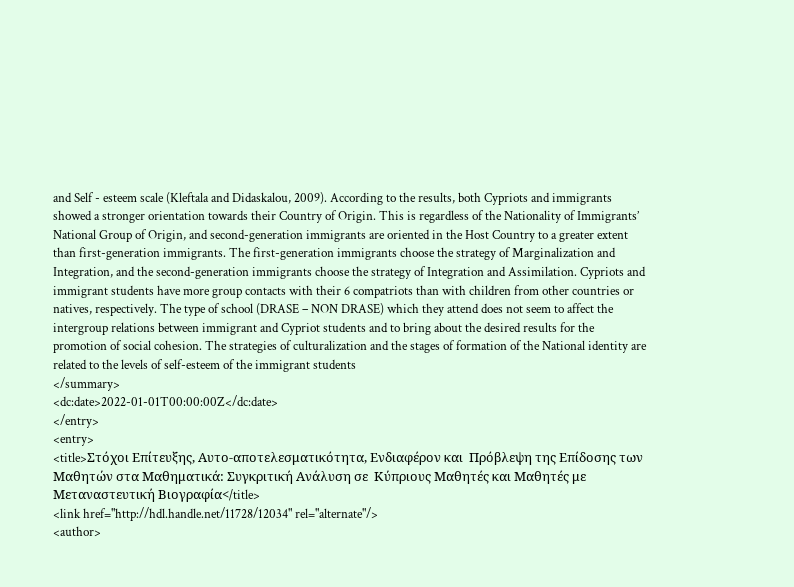and Self - esteem scale (Kleftala and Didaskalou, 2009). According to the results, both Cypriots and immigrants showed a stronger orientation towards their Country of Origin. This is regardless of the Nationality of Immigrants’ National Group of Origin, and second-generation immigrants are oriented in the Host Country to a greater extent than first-generation immigrants. The first-generation immigrants choose the strategy of Marginalization and Integration, and the second-generation immigrants choose the strategy of Integration and Assimilation. Cypriots and immigrant students have more group contacts with their 6 compatriots than with children from other countries or natives, respectively. The type of school (DRASE – NON DRASE) which they attend does not seem to affect the intergroup relations between immigrant and Cypriot students and to bring about the desired results for the promotion of social cohesion. The strategies of culturalization and the stages of formation of the National identity are related to the levels of self-esteem of the immigrant students
</summary>
<dc:date>2022-01-01T00:00:00Z</dc:date>
</entry>
<entry>
<title>Στόχοι Επίτευξης, Αυτo-αποτελεσματικότητα, Ενδιαφέρον και  Πρόβλεψη της Επίδοσης των Μαθητών στα Μαθηματικά: Συγκριτική Ανάλυση σε  Κύπριους Μαθητές και Μαθητές με Μεταναστευτική Βιογραφία</title>
<link href="http://hdl.handle.net/11728/12034" rel="alternate"/>
<author>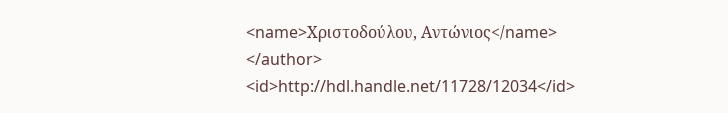<name>Χριστοδούλου, Αντώνιος</name>
</author>
<id>http://hdl.handle.net/11728/12034</id>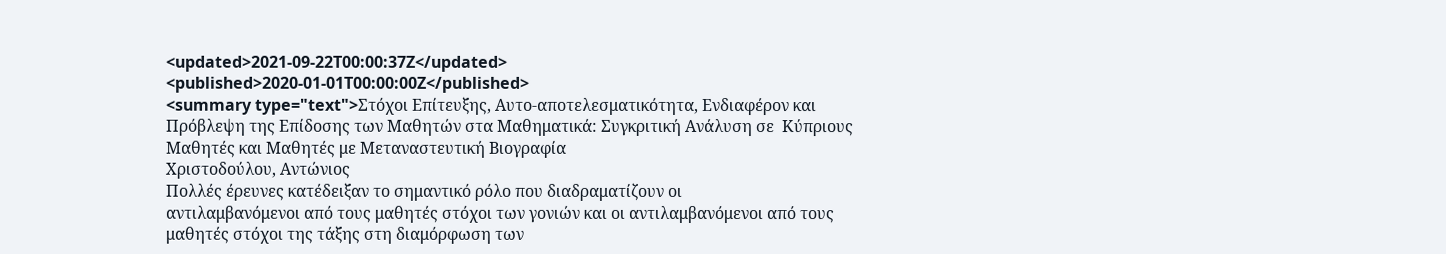<updated>2021-09-22T00:00:37Z</updated>
<published>2020-01-01T00:00:00Z</published>
<summary type="text">Στόχοι Επίτευξης, Αυτo-αποτελεσματικότητα, Ενδιαφέρον και  Πρόβλεψη της Επίδοσης των Μαθητών στα Μαθηματικά: Συγκριτική Ανάλυση σε  Κύπριους Μαθητές και Μαθητές με Μεταναστευτική Βιογραφία
Χριστοδούλου, Αντώνιος
Πολλές έρευνες κατέδειξαν το σημαντικό ρόλο που διαδραματίζουν οι
αντιλαμβανόμενοι από τους μαθητές στόχοι των γονιών και oι αντιλαμβανόμενοι από τους
μαθητές στόχοι της τάξης στη διαμόρφωση των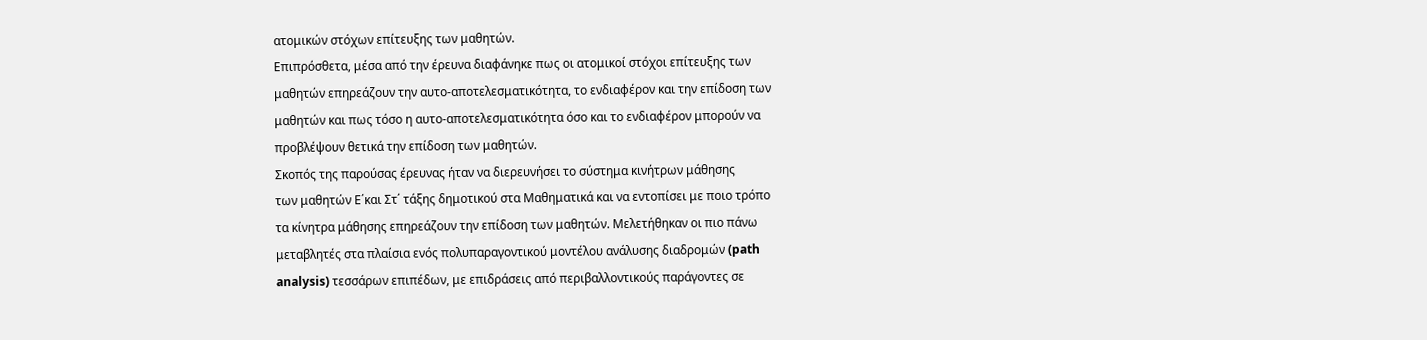ατομικών στόχων επίτευξης των μαθητών.
Επιπρόσθετα, μέσα από την έρευνα διαφάνηκε πως οι ατομικοί στόχοι επίτευξης των
μαθητών επηρεάζουν την αυτο-αποτελεσματικότητα, το ενδιαφέρον και την επίδοση των
μαθητών και πως τόσο η αυτο-αποτελεσματικότητα όσο και το ενδιαφέρον μπορούν να
προβλέψουν θετικά την επίδοση των μαθητών.
Σκοπός της παρούσας έρευνας ήταν να διερευνήσει το σύστημα κινήτρων μάθησης
των μαθητών Ε΄και Στ΄ τάξης δημοτικού στα Μαθηματικά και να εντοπίσει με ποιο τρόπο
τα κίνητρα μάθησης επηρεάζουν την επίδοση των μαθητών. Μελετήθηκαν οι πιο πάνω
μεταβλητές στα πλαίσια ενός πολυπαραγοντικού μοντέλου ανάλυσης διαδρομών (path
analysis) τεσσάρων επιπέδων, με επιδράσεις από περιβαλλοντικούς παράγοντες σε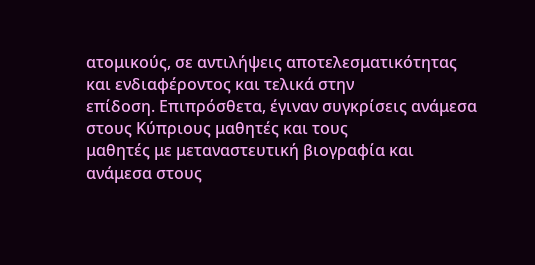ατομικούς, σε αντιλήψεις αποτελεσματικότητας και ενδιαφέροντος και τελικά στην
επίδοση. Επιπρόσθετα, έγιναν συγκρίσεις ανάμεσα στους Κύπριους μαθητές και τους
μαθητές με μεταναστευτική βιογραφία και ανάμεσα στους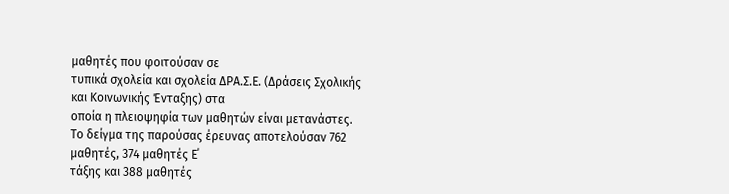μαθητές που φοιτούσαν σε
τυπικά σχολεία και σχολεία ΔΡΑ.Σ.Ε. (Δράσεις Σχολικής και Κοινωνικής Ένταξης) στα
οποία η πλειοψηφία των μαθητών είναι μετανάστες.
Το δείγμα της παρούσας έρευνας αποτελούσαν 762 μαθητές, 374 μαθητές Ε΄
τάξης και 388 μαθητές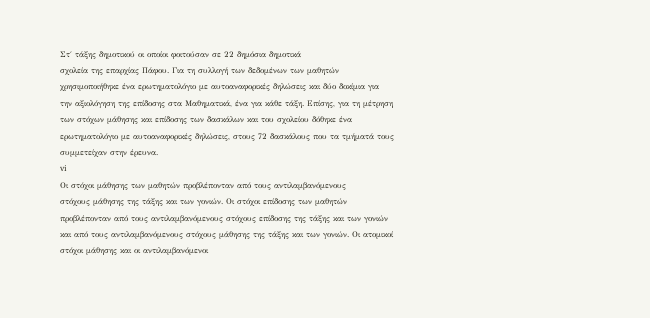Στ΄ τάξης δημοτικού οι οποίοι φοιτούσαν σε 22 δημόσια δημοτικά
σχολεία της επαρχίας Πάφου. Για τη συλλογή των δεδομένων των μαθητών
χρησιμοποιήθηκε ένα ερωτηματολόγιο με αυτοαναφορικές δηλώσεις και δύο δοκίμια για
την αξιολόγηση της επίδοσης στα Μαθηματικά, ένα για κάθε τάξη. Επίσης, για τη μέτρηση
των στόχων μάθησης και επίδοσης των δασκάλων και του σχολείου δόθηκε ένα
ερωτηματολόγιο με αυτοαναφορικές δηλώσεις, στους 72 δασκάλους που τα τμήματά τους
συμμετείχαν στην έρευνα.
vi
Οι στόχοι μάθησης των μαθητών προβλέπονταν από τους αντιλαμβανόμενους
στόχους μάθησης της τάξης και των γονιών. Οι στόχοι επίδοσης των μαθητών
προβλέπονταν από τους αντιλαμβανόμενους στόχους επίδοσης της τάξης και των γονιών
και από τους αντιλαμβανόμενους στόχους μάθησης της τάξης και των γονιών. Οι ατομικοί
στόχοι μάθησης και οι αντιλαμβανόμενοι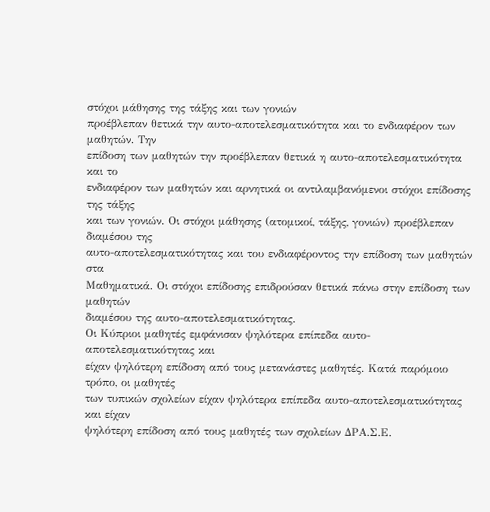στόχοι μάθησης της τάξης και των γονιών
προέβλεπαν θετικά την αυτο-αποτελεσματικότητα και το ενδιαφέρον των μαθητών. Την
επίδοση των μαθητών την προέβλεπαν θετικά η αυτο-αποτελεσματικότητα και το
ενδιαφέρον των μαθητών και αρνητικά οι αντιλαμβανόμενοι στόχοι επίδοσης της τάξης
και των γονιών. Οι στόχοι μάθησης (ατομικοί, τάξης, γονιών) προέβλεπαν διαμέσου της
αυτο-αποτελεσματικότητας και του ενδιαφέροντος την επίδοση των μαθητών στα
Mαθηματικά. Οι στόχοι επίδοσης επιδρούσαν θετικά πάνω στην επίδοση των μαθητών
διαμέσου της αυτο-αποτελεσματικότητας.
Οι Κύπριοι μαθητές εμφάνισαν ψηλότερα επίπεδα αυτο-αποτελεσματικότητας και
είχαν ψηλότερη επίδοση από τους μετανάστες μαθητές. Κατά παρόμοιο τρόπο, οι μαθητές
των τυπικών σχολείων είχαν ψηλότερα επίπεδα αυτο-αποτελεσματικότητας και είχαν
ψηλότερη επίδοση από τους μαθητές των σχολείων ΔΡΑ.Σ.Ε.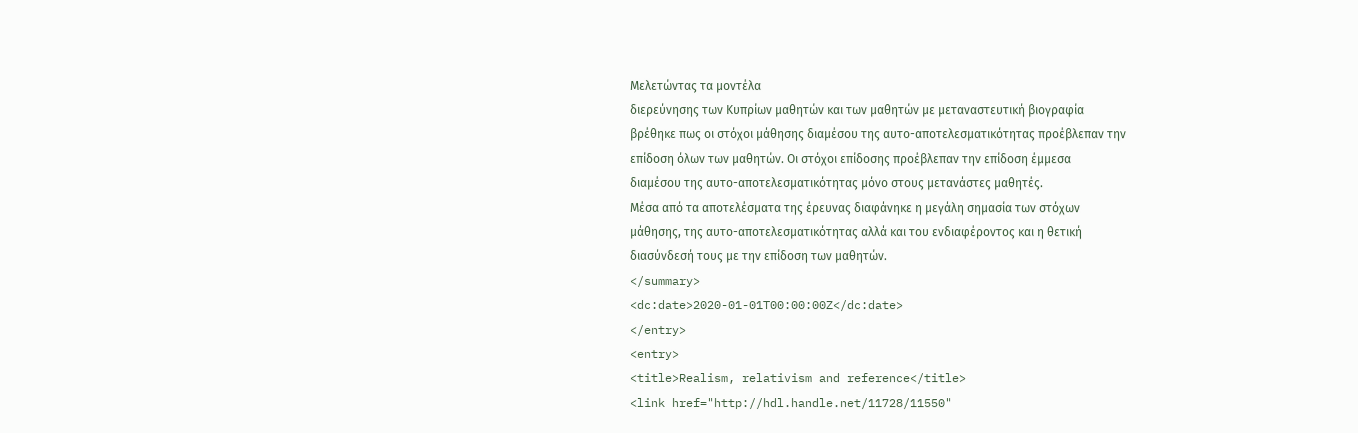Μελετώντας τα μοντέλα
διερεύνησης των Κυπρίων μαθητών και των μαθητών με μεταναστευτική βιογραφία
βρέθηκε πως οι στόχοι μάθησης διαμέσου της αυτο-αποτελεσματικότητας προέβλεπαν την
επίδοση όλων των μαθητών. Οι στόχοι επίδοσης προέβλεπαν την επίδοση έμμεσα
διαμέσου της αυτο-αποτελεσματικότητας μόνο στους μετανάστες μαθητές.
Μέσα από τα αποτελέσματα της έρευνας διαφάνηκε η μεγάλη σημασία των στόχων
μάθησης, της αυτο-αποτελεσματικότητας αλλά και του ενδιαφέροντος και η θετική
διασύνδεσή τους με την επίδοση των μαθητών.
</summary>
<dc:date>2020-01-01T00:00:00Z</dc:date>
</entry>
<entry>
<title>Realism, relativism and reference</title>
<link href="http://hdl.handle.net/11728/11550"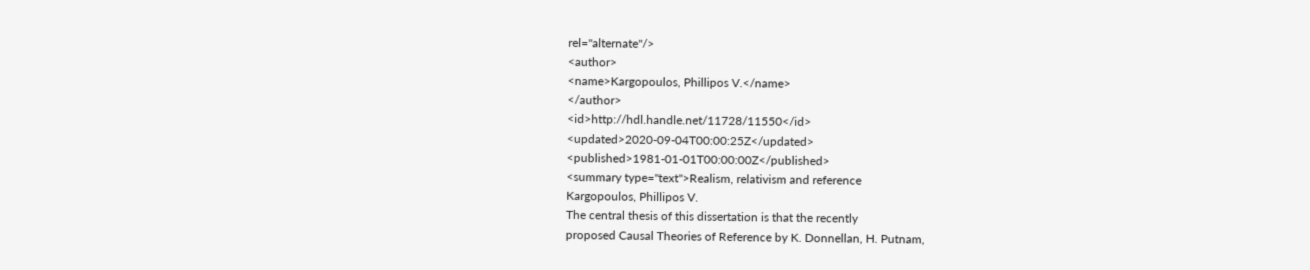rel="alternate"/>
<author>
<name>Kargopoulos, Phillipos V.</name>
</author>
<id>http://hdl.handle.net/11728/11550</id>
<updated>2020-09-04T00:00:25Z</updated>
<published>1981-01-01T00:00:00Z</published>
<summary type="text">Realism, relativism and reference
Kargopoulos, Phillipos V.
The central thesis of this dissertation is that the recently
proposed Causal Theories of Reference by K. Donnellan, H. Putnam,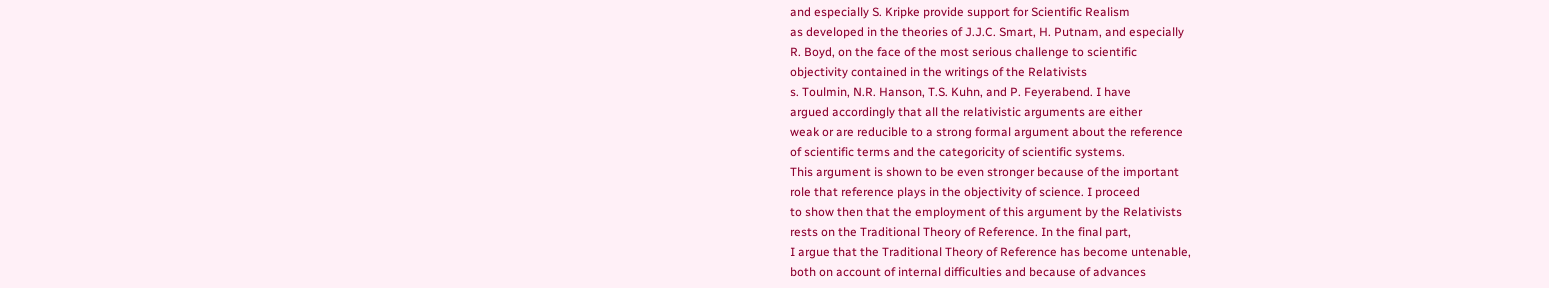and especially S. Kripke provide support for Scientific Realism
as developed in the theories of J.J.C. Smart, H. Putnam, and especially
R. Boyd, on the face of the most serious challenge to scientific
objectivity contained in the writings of the Relativists
s. Toulmin, N.R. Hanson, T.S. Kuhn, and P. Feyerabend. I have
argued accordingly that all the relativistic arguments are either
weak or are reducible to a strong formal argument about the reference
of scientific terms and the categoricity of scientific systems.
This argument is shown to be even stronger because of the important
role that reference plays in the objectivity of science. I proceed
to show then that the employment of this argument by the Relativists
rests on the Traditional Theory of Reference. In the final part,
I argue that the Traditional Theory of Reference has become untenable,
both on account of internal difficulties and because of advances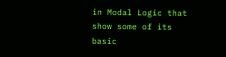in Modal Logic that show some of its basic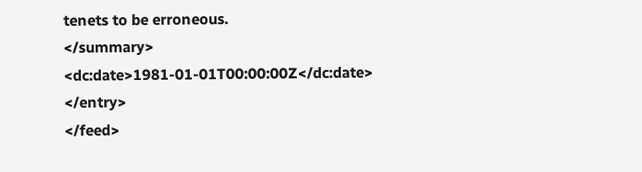tenets to be erroneous.
</summary>
<dc:date>1981-01-01T00:00:00Z</dc:date>
</entry>
</feed>